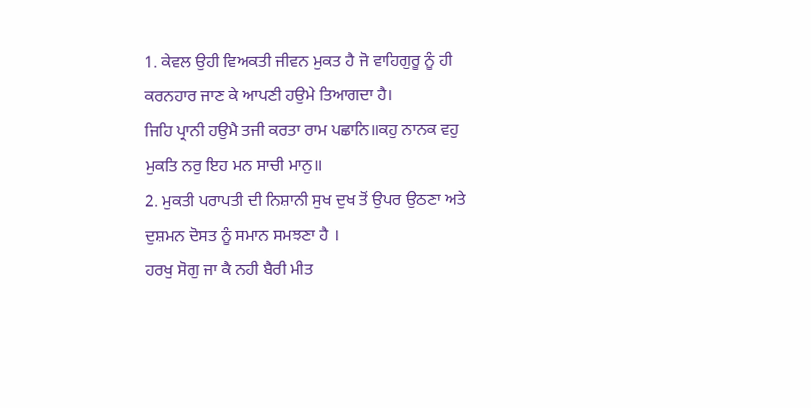1. ਕੇਵਲ ਉਹੀ ਵਿਅਕਤੀ ਜੀਵਨ ਮੁਕਤ ਹੈ ਜੋ ਵਾਹਿਗੁਰੂ ਨੂੰ ਹੀ ਕਰਨਹਾਰ ਜਾਣ ਕੇ ਆਪਣੀ ਹਉਮੇ ਤਿਆਗਦਾ ਹੈ।
ਜਿਹਿ ਪ੍ਰਾਨੀ ਹਉਮੈ ਤਜੀ ਕਰਤਾ ਰਾਮ ਪਛਾਨਿ॥ਕਹੁ ਨਾਨਕ ਵਹੁ ਮੁਕਤਿ ਨਰੁ ਇਹ ਮਨ ਸਾਚੀ ਮਾਨੁ॥
2. ਮੁਕਤੀ ਪਰਾਪਤੀ ਦੀ ਨਿਸ਼ਾਨੀ ਸੁਖ ਦੁਖ ਤੋਂ ਉਪਰ ਉਠਣਾ ਅਤੇ ਦੁਸ਼ਮਨ ਦੋਸਤ ਨੂੰ ਸਮਾਨ ਸਮਝਣਾ ਹੈ ।
ਹਰਖੁ ਸੋਗੁ ਜਾ ਕੈ ਨਹੀ ਬੈਰੀ ਮੀਤ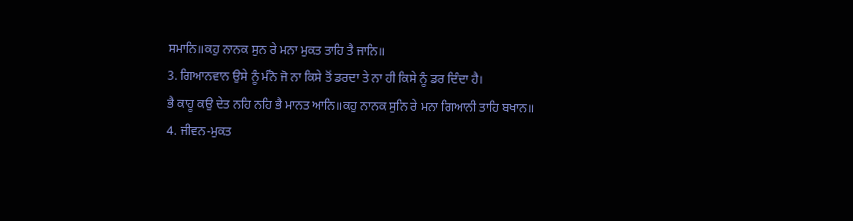ਸਮਾਨਿ॥ਕਹੁ ਨਾਨਕ ਸੁਨ ਰੇ ਮਨਾ ਮੁਕਤ ਤਾਹਿ ਤੈ ਜਾਨਿ॥
3. ਗਿਆਨਵਾਨ ਉਸੇ ਨੂੰ ਮੰਨੋ ਜੋ ਨਾ ਕਿਸੇ ਤੋਂ ਡਰਦਾ ਤੇ ਨਾ ਹੀ ਕਿਸੇ ਨੂੰ ਡਰ ਦਿੰਦਾ ਹੈ।
ਭੈ ਕਾਹੂ ਕਉ ਦੇਤ ਨਹਿ ਨਹਿ ਭੈ ਮਾਨਤ ਆਨਿ॥ਕਹੁ ਨਾਨਕ ਸੁਨਿ ਰੇ ਮਨਾ ਗਿਆਨੀ ਤਾਹਿ ਬਖਾਨ॥
4. ਜੀਵਨ-ਮੁਕਤ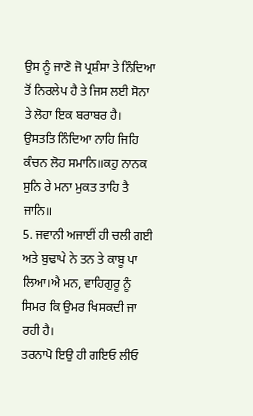ਉਸ ਨੂੰ ਜਾਣੋ ਜੋ ਪ੍ਰਸ਼ੰਸਾ ਤੇ ਨਿੰਦਿਆ ਤੋਂ ਨਿਰਲੇਪ ਹੈ ਤੇ ਜਿਸ ਲਈ ਸੋਨਾ ਤੇ ਲੋਹਾ ਇਕ ਬਰਾਬਰ ਹੈ।
ਉਸਤਤਿ ਨਿੰਦਿਆ ਨਾਹਿ ਜਿਹਿ ਕੰਚਨ ਲੋਹ ਸਮਾਨਿ॥ਕਹੁ ਨਾਨਕ ਸੁਨਿ ਰੇ ਮਨਾ ਮੁਕਤ ਤਾਹਿ ਤੈ ਜਾਨਿ॥
5. ਜਵਾਨੀ ਅਜਾਈਂ ਹੀ ਚਲੀ ਗਈ ਅਤੇ ਬੁਢਾਪੇ ਨੇ ਤਨ ਤੇ ਕਾਬੂ ਪਾ ਲਿਆ।ਐ ਮਨ, ਵਾਹਿਗੁਰੂ ਨੂੰ ਸਿਮਰ ਕਿ ਉਮਰ ਖਿਸਕਦੀ ਜਾ ਰਹੀ ਹੈ।
ਤਰਨਾਪੋ ਇਉ ਹੀ ਗਇਓ ਲੀਓ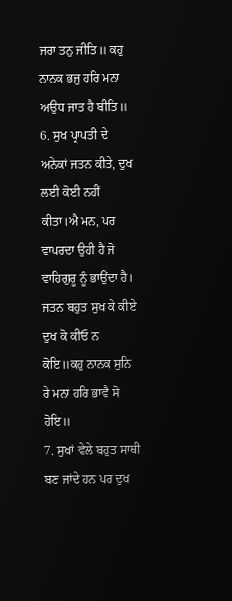ਜਰਾ ਤਨੁ ਜੀਤਿ॥ ਕਹੁ ਨਾਨਕ ਭਜੁ ਹਰਿ ਮਨਾ ਅਉਧ ਜਾਤ ਹੈ ਬੀਤਿ॥
6. ਸੁਖ ਪ੍ਰਾਪਤੀ ਦੇ ਅਨੇਕਾਂ ਜਤਨ ਕੀਤੇ, ਦੁਖ ਲਈ ਕੋਈ ਨਹੀਂ ਕੀਤਾ।ਐ ਮਨ, ਪਰ ਵਾਪਰਦਾ ਉਹੀ ਹੈ ਜੋ
ਵਾਹਿਗੁਰੂ ਨੂੰ ਭਾਉਂਦਾ ਹੈ।
ਜਤਨ ਬਹੁਤ ਸੁਖ ਕੇ ਕੀਏ ਦੁਖ ਕੋ ਕੀਓ ਨ ਕੋਇ॥ਕਹੁ ਨਾਨਕ ਸੁਨਿ ਰੇ ਮਨਾ ਹਰਿ ਭਾਵੈ ਸੋ ਹੋਇ॥
7. ਸੁਖਾਂ ਵੇਲੇ ਬਹੁਤ ਸਾਥੀ ਬਣ ਜਾਂਦੇ ਹਨ ਪਰ ਦੁਖ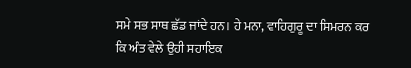ਸਮੇ ਸਭ ਸਾਥ ਛੱਡ ਜਾਂਦੇ ਹਨ। ਹੇ ਮਨਾ, ਵਾਹਿਗੁਰੂ ਦਾ ਸਿਮਰਨ ਕਰ ਕਿ ਅੰਤ ਵੇਲੇ ਉਹੀ ਸਹਾਇਕ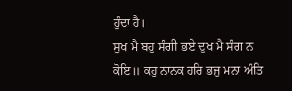ਹੁੰਦਾ ਹੈ।
ਸੁਖ ਮੈ ਬਹੁ ਸੰਗੀ ਭਏ ਦੁਖ ਮੈ ਸੰਗ ਨ ਕੋਇ॥ ਕਹੁ ਨਾਨਕ ਹਰਿ ਭਜੁ ਮਨਾ ਅੰਤਿ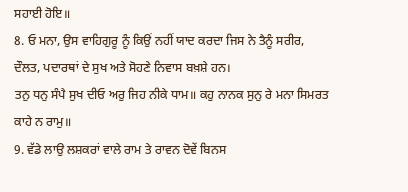ਸਹਾਈ ਹੋਇ॥
8. ਓ ਮਨਾ, ਉਸ ਵਾਹਿਗੁਰੂ ਨੂੰ ਕਿਉਂ ਨਹੀਂ ਯਾਦ ਕਰਦਾ ਜਿਸ ਨੇ ਤੈਨੂੰ ਸਰੀਰ, ਦੌਲਤ, ਪਦਾਰਥਾਂ ਦੇ ਸੁਖ ਅਤੇ ਸੋਹਣੇ ਨਿਵਾਸ ਬਖ਼ਸ਼ੇ ਹਨ।
ਤਨੁ ਧਨੁ ਸੰਪੈ ਸੁਖ ਦੀਓ ਅਰੁ ਜਿਹ ਨੀਕੇ ਧਾਮ॥ ਕਹੁ ਨਾਨਕ ਸੁਨੁ ਰੇ ਮਨਾ ਸਿਮਰਤ ਕਾਹੇ ਨ ਰਾਮੁ॥
9. ਵੱਡੇ ਲਾਉ ਲਸ਼ਕਰਾਂ ਵਾਲੇ ਰਾਮ ਤੇ ਰਾਵਨ ਦੋਵੇਂ ਬਿਨਸ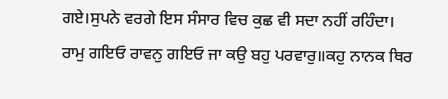ਗਏ।ਸੁਪਨੇ ਵਰਗੇ ਇਸ ਸੰਸਾਰ ਵਿਚ ਕੁਛ ਵੀ ਸਦਾ ਨਹੀਂ ਰਹਿੰਦਾ।
ਰਾਮੁ ਗਇਓ ਰਾਵਨੁ ਗਇਓ ਜਾ ਕਉ ਬਹੁ ਪਰਵਾਰੁ॥ਕਹੁ ਨਾਨਕ ਥਿਰ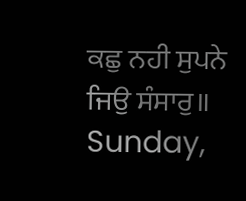ਕਛੁ ਨਹੀ ਸੁਪਨੇ ਜਿਉ ਸੰਸਾਰੁ॥
Sunday,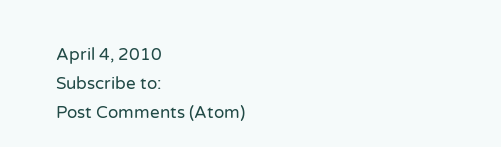April 4, 2010
Subscribe to:
Post Comments (Atom)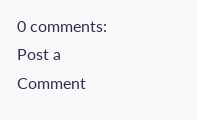0 comments:
Post a Comment